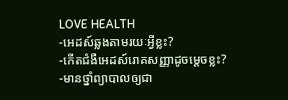LOVE HEALTH
-អេដស៍ឆ្លងតាមរយៈអ្វីខ្លះ?
-កើតជំងឺអេដស៍រោគសញ្ញាដូចម្តេចខ្លះ?
-មានថ្នាំព្យាបាលឲ្យជា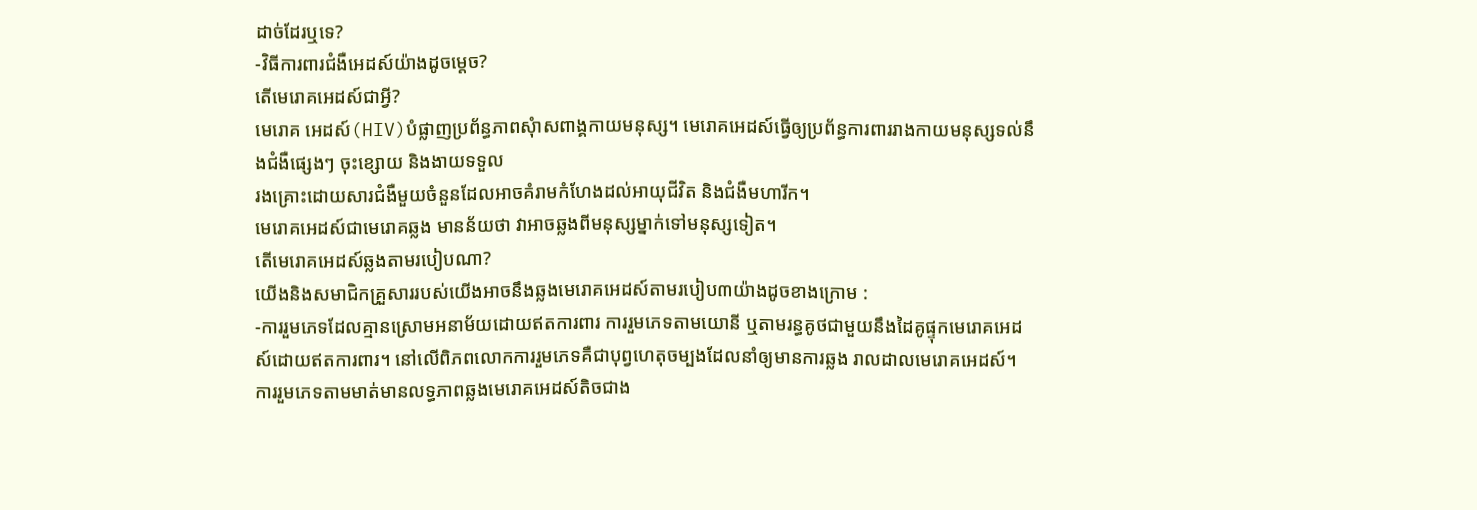ដាច់ដែរឬទេ?
-វិធីការពារជំងឺអេដស៍យ៉ាងដូចម្តេច?
តើមេរោគអេដស៍ជាអ្វី?
មេរោគ អេដស៍(HIV)បំផ្លាញប្រព័ន្ធភាពសុំាសពាង្គកាយមនុស្ស។ មេរោគអេដស៍ធ្វើឲ្យប្រព័ន្ធការពាររាងកាយមនុស្សទល់នឹងជំងឺផ្សេងៗ ចុះខ្សោយ និងងាយទទួល
រងគ្រោះដោយសារជំងឺមួយចំនួនដែលអាចគំរាមកំហែងដល់អាយុជីវិត និងជំងឺមហារីក។
មេរោគអេដស៍ជាមេរោគឆ្លង មានន័យថា វាអាចឆ្លងពីមនុស្សម្នាក់ទៅមនុស្សទៀត។
តើមេរោគអេដស៍ឆ្លងតាមរបៀបណា?
យើងនិងសមាជិកគ្រួសាររបស់យើងអាចនឹងឆ្លងមេរោគអេដស៍តាមរបៀប៣យ៉ាងដូចខាងក្រោម :
-ការរួមភេទដែលគ្មានស្រោមអនាម័យដោយឥតការពារ ការរួមភេទតាមយោនី ឬតាមរន្ធគូថជាមួយនឹងដៃគូផ្ទុកមេរោគអេដស៍ដោយឥតការពារ។ នៅលើពិភពលោកការរួមភេទគឺជាបុព្វហេតុចម្បងដែលនាំឲ្យមានការឆ្លង រាលដាលមេរោគអេដស៍។
ការរួមភេទតាមមាត់មានលទ្ធភាពឆ្លងមេរោគអេដស៍តិចជាង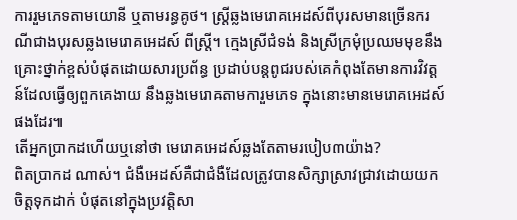ការរួមភេទតាមយោនី ឬតាមរន្ធគូថ។ ស្ត្រីឆ្លងមេរោគអេដស៍ពីបុរសមានច្រើនករណីជាងបុរសឆ្លងមេរោគអេដស៍ ពីស្ត្រី។ ក្មេងស្រីជំទង់ និងស្រីក្រមុំប្រឈមមុខនឹងគ្រោះថ្នាក់ខ្ពស់បំផុតដោយសារប្រព័ន្ធ ប្រដាប់បន្តពូជរបស់គេកំពុងតែមានការវិវត្តន៍ដែលធ្វើឲ្យពួកគេងាយ នឹងឆ្លងមេរោឝតាមការួមភេទ ក្នុងនោះមានមេរោគអេដស៍ផងដែរ៕
តើអ្នកប្រាកដហើយឬនៅថា មេរោគអេដស៍ឆ្លងតែតាមរបៀប៣យ៉ាង?
ពិតប្រាកដ ណាស់។ ជំងឺអេដស៍គឺជាជំងឺដែលត្រូវបានសិក្សាស្រាវជ្រាវដោយយកចិត្តទុកដាក់ បំផុតនៅក្នុងប្រវត្តិសា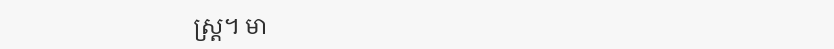ស្ត្រ។ មា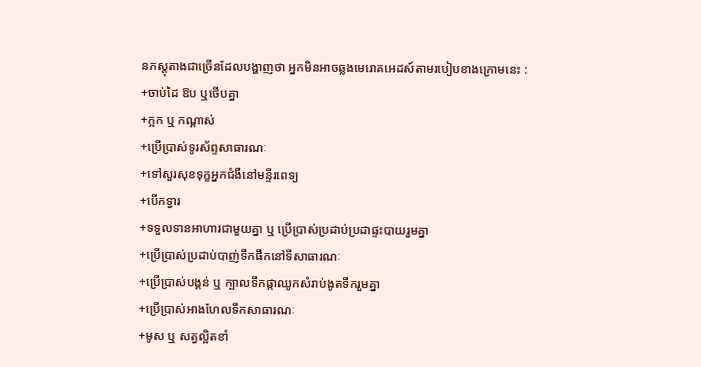នភស្តុតាងជាច្រើនដែលបង្ហាញថា អ្នកមិនអាចឆ្លងមេរោគអេដស៍តាមរបៀបខាងក្រោមនេះ :
+ចាប់ដៃ ឱប ឬថើបគ្នា
+ក្អក ឬ កណ្តាស់
+ប្រើប្រាស់ទូរស័ព្ទសាធារណៈ
+ទៅសួរសុខទុក្ខអ្នកជំងឺនៅមន្ទីរពេទ្យ
+បើកទ្វារ
+ទទួលទានអាហារជាមួយគ្នា ឬ ប្រើប្រាស់ប្រដាប់ប្រដាផ្ទះបាយរួមគ្នា
+ប្រើប្រាស់ប្រដាប់បាញ់ទឹកផឹកនៅទីសាធារណៈ
+ប្រើប្រាស់បង្គន់ ឬ ក្បាលទឹកផ្កាឈូកសំរាប់ងូតទឹករួមគ្នា
+ប្រើប្រាស់អាងហែលទឹកសាធារណៈ
+មូស ឬ សត្វល្អិតខាំ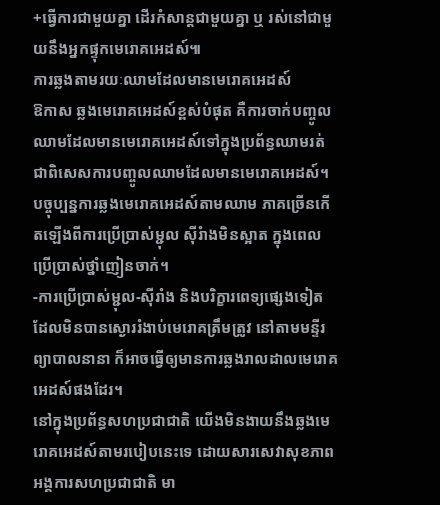+ធ្វើការជាមួយគ្នា ដើរកំសាន្តជាមួយគ្នា ឬ រស់នៅជាមួយនឹងអ្នកផ្ទុកមេរោគអេដស៍៕
ការឆ្លងតាមរយៈឈាមដែលមានមេរោគអេដស៍
ឱកាស ឆ្លងមេរោគអេដស៍ខ្ពស់បំផុត គឺការចាក់បញ្ចូលឈាមដែលមានមេរោគអេដស៍ទៅក្នុងប្រព័ន្ធឈាមរត់ ជាពិសេសការបញ្ចូលឈាមដែលមានមេរោគអេដស៍។
បច្ចុប្បន្នការឆ្លងមេរោគអេដស៍តាមឈាម ភាគច្រើនកើតឡើងពីការប្រើប្រាស់ម្ជុល ស៊ីរំាងមិនស្អាត ក្នុងពេលប្រើប្រាស់ថ្នាំញៀនចាក់។
-ការប្រើប្រាស់ម្ជុល-ស៊ីរាំង និងបរិក្ខារពេទ្យផ្សេងទៀត ដែលមិនបានស្ងោររំងាប់មេរោគត្រឹមត្រូវ នៅតាមមន្ទីរព្យាបាលនានា ក៏អាចធ្វើឲ្យមានការឆ្លងរាលដាលមេរោគអេដស៍ផងដែរ។
នៅក្នុងប្រព័ន្ធសហប្រជាជាតិ យើងមិនងាយនឹងឆ្លងមេរោគអេដស៍តាមរបៀបនេះទេ ដោយសារសេវាសុខភាពអង្គការសហប្រជាជាតិ មា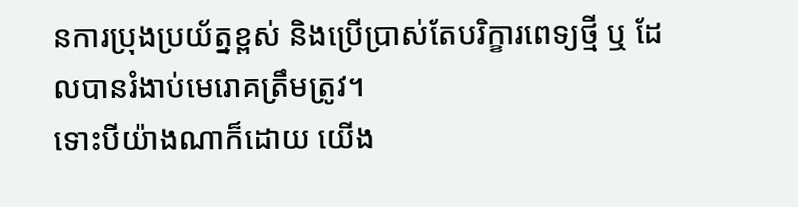នការប្រុងប្រយ័ត្នខ្ពស់ និងប្រើប្រាស់តែបរិក្ខារពេទ្យថ្មី ឬ ដែលបានរំងាប់មេរោគត្រឹមត្រូវ។
ទោះបីយ៉ាងណាក៏ដោយ យើង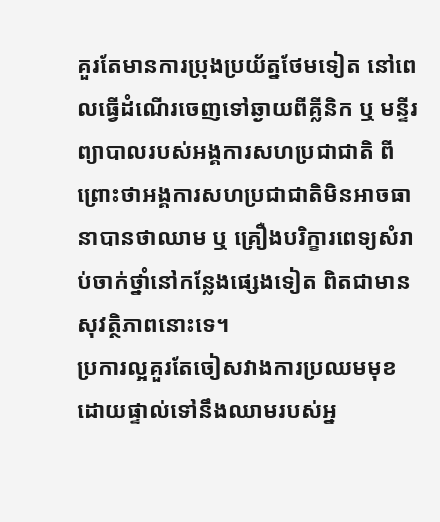គួរតែមានការប្រុងប្រយ័ត្នថែមទៀត នៅពេលធ្វើដំណើរចេញទៅឆ្ងាយពីគ្លីនិក ឬ មន្ទីរព្យាបាលរបស់អង្គការសហប្រជាជាតិ ពីព្រោះថាអង្គការសហប្រជាជាតិមិនអាចធានាបានថាឈាម ឬ គ្រឿងបរិក្ខារពេទ្យសំរាប់ចាក់ថ្នាំនៅកន្លែងផ្សេងទៀត ពិតជាមានសុវត្ថិភាពនោះទេ។
ប្រការល្អគួរតែចៀសវាងការប្រឈមមុខដោយផ្ទាល់ទៅនឹងឈាមរបស់អ្ន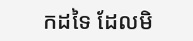កដទៃ ដែលមិ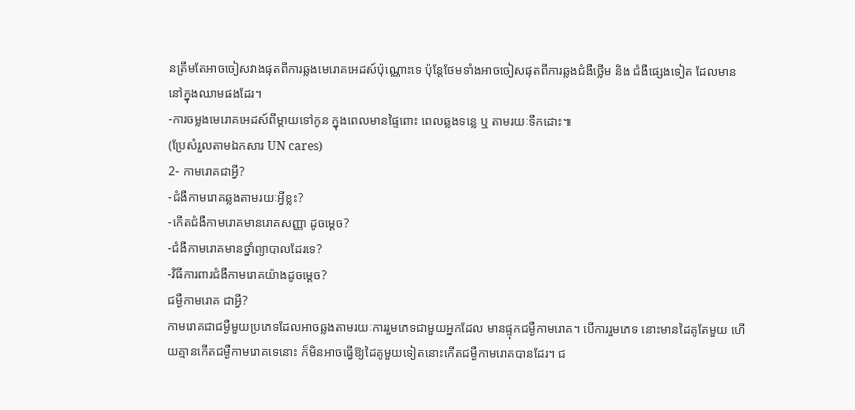នត្រឹមតែអាចចៀសវាងផុតពីការឆ្លងមេរោគអេដស៍ប៉ុណ្ណោះទេ ប៉ុន្តែថែមទាំងអាចចៀសផុតពីការឆ្លងជំងឺថ្លើម និង ជំងឺផ្សេងទៀត ដែលមាននៅក្នុងឈាមផងដែរ។
-ការចម្លងមេរោគអេដស៍ពីម្តាយទៅកូន ក្នុងពេលមានផ្ទៃពោះ ពេលឆ្លងទន្លេ ឬ តាមរយៈទឹកដោះ៕
(ប្រែសំរួលតាមឯកសារ UN cares)
2- កាមរោគជាអ្វី?
-ជំងឺកាមរោគឆ្លងតាមរយៈអ្វីខ្លះ?
-កើតជំងឺកាមរោគមានរោគសញ្ញា ដូចម្តេច?
-ជំងឺកាមរោគមានថ្នាំព្យាបាលដែរទេ?
-វិធីការពារជំងឺកាមរោគយ៉ាងដូចម្តេច?
ជម្ងឺកាមរោគ ជាអ្វី?
កាមរោគជាជម្ងឺមួយប្រភេទដែលអាចឆ្លងតាមរយៈការរួមភេទជាមួយអ្នកដែល មានផ្ទុកជម្ងឺកាមរោគ។ បើការរួមភេទ នោះមានដៃគូតែមួយ ហើយគ្មានកើតជម្ងឺកាមរោគទេនោះ ក៏មិនអាចធ្វើឱ្យដៃគូមួយទៀតនោះកើតជម្ងឺកាមរោគបានដែរ។ ជ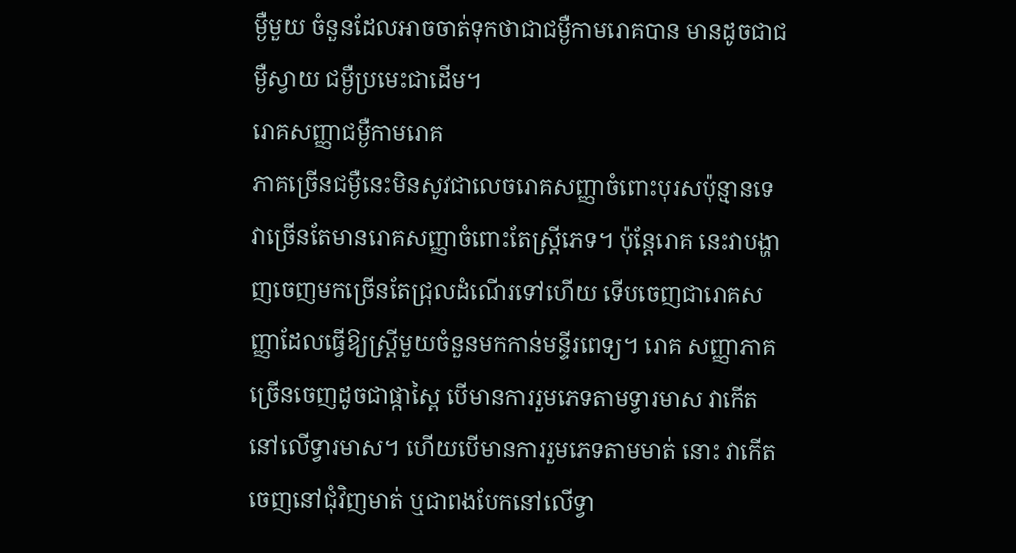ម្ងឺមួយ ចំនួនដែលអាចចាត់ទុកថាជាជម្ងឺកាមរោគបាន មានដូចជាជម្ងឺស្វាយ ជម្ងឺប្រមេះជាដើម។
រោគសញ្ញាជម្ងឺកាមរោគ
ភាគច្រើនជម្ងឺនេះមិនសូវជាលេចរោគសញ្ញាចំពោះបុរសប៉ុន្មានទេ វាច្រើនតែមានរោគសញ្ញាចំពោះតែស្ដ្រីភេទ។ ប៉ុន្ដែរោគ នេះវាបង្ហាញចេញមកច្រើនតែជ្រុលដំណើរទៅហើយ ទើបចេញជារោគសញ្ញាដែលធ្វើឱ្យស្ដ្រីមួយចំនួនមកកាន់មន្ទីរពេទ្យ។ រោគ សញ្ញាភាគច្រើនចេញដូចជាផ្កាស្ពៃ បើមានការរួមភេទតាមទ្វារមាស វាកើតនៅលើទ្វារមាស។ ហើយបើមានការរួមភេទតាមមាត់ នោះ វាកើតចេញនៅជុំវិញមាត់ ឬជាពងបែកនៅលើទ្វា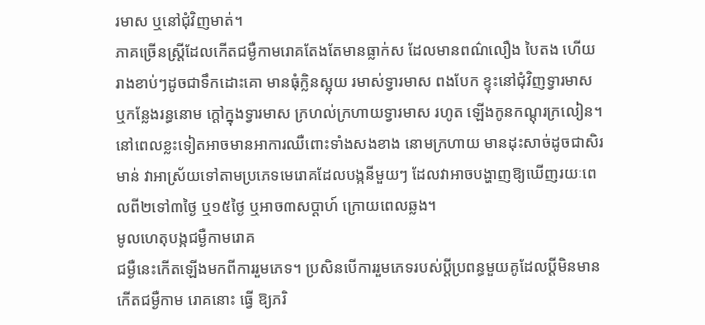រមាស ឬនៅជុំវិញមាត់។
ភាគច្រើនស្ដ្រីដែលកើតជម្ងឺកាមរោគតែងតែមានធ្លាក់ស ដែលមានពណ៌លឿង បៃតង ហើយរាងខាប់ៗដូចជាទឹកដោះគោ មានធុំក្លិនស្អុយ រមាស់ទ្វារមាស ពងបែក ខ្ទុះនៅជុំវិញទ្វារមាស ឬកន្លែងរន្ធនោម ក្ដៅក្នុងទ្វារមាស ក្រហល់ក្រហាយទ្វារមាស រហូត ឡើងកូនកណ្ដុរក្រលៀន។ នៅពេលខ្លះទៀតអាចមានអាការឈឺពោះទាំងសងខាង នោមក្រហាយ មានដុះសាច់ដូចជាសិរមាន់ វាអាស្រ័យទៅតាមប្រភេទមេរោគដែលបង្កនីមួយៗ ដែលវាអាចបង្ហាញឱ្យឃើញរយៈពេលពី២ទៅ៣ថ្ងៃ ឬ១៥ថ្ងៃ ឬអាច៣សប្ដាហ៍ ក្រោយពេលឆ្លង។
មូលហេតុបង្កជម្ងឺកាមរោគ
ជម្ងឺនេះកើតឡើងមកពីការរួមភេទ។ ប្រសិនបើការរួមភេទរបស់ប្ដីប្រពន្ធមួយគូដែលប្ដីមិនមានកើតជម្ងឺកាម រោគនោះ ធ្វើ ឱ្យភរិ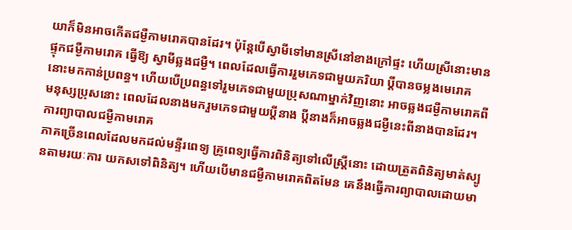យាក៏មិនអាចកើតជម្ងឺកាមរោគបានដែរ។ ប៉ុន្ដែបើស្វាមីទៅមានស្រីនៅខាងក្រៅផ្ទះ ហើយស្រីនោះមានផ្ទុកជម្ងឺកាមរោគ ធ្វើឱ្យ ស្វាមីឆ្លងជម្ងឺ។ ពេលដែលធ្វើការរួមភេទជាមួយភរិយា ប្ដីបានចម្លងមេរោគនោះមកកាន់ប្រពន្ធ។ ហើយបើប្រពន្ធទៅរួមភេទជាមួយប្រុសណាម្នាក់វិញនោះ អាចឆ្លងជម្ងឺកាមរោគពីមនុស្សប្រុសនោះ ពេលដែលនាងមករួមភេទជាមួយប្ដីនាង ប្ដីនាងក៏អាចឆ្លងជម្ងឺនេះពីនាងបានដែរ។
ការព្យាបាលជម្ងឺកាមរោគ
ភាគច្រើនពេលដែលមកដល់មន្ទីរពេទ្យ គ្រូពេទ្យធ្វើការពិនិត្យទៅលើស្ដ្រីនោះ ដោយត្រួតពិនិត្យមាត់ស្បូនតាមរយៈការ យកសទៅពិនិត្យ។ ហើយបើមានជម្ងឺកាមរោគពិតមែន គេនឹងធ្វើការព្យាបាលដោយមា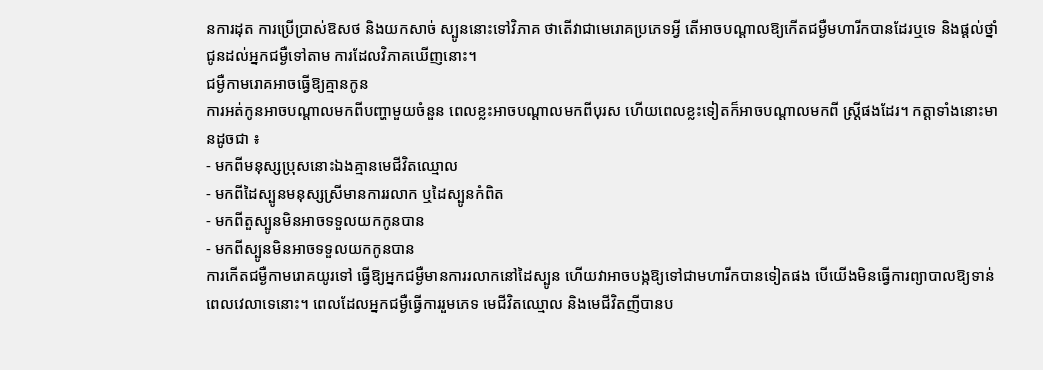នការដុត ការប្រើប្រាស់ឱសថ និងយកសាច់ ស្បូននោះទៅវិភាគ ថាតើវាជាមេរោគប្រភេទអ្វី តើអាចបណ្ដាលឱ្យកើតជម្ងឺមហារីកបានដែរឬទេ និងផ្ដល់ថ្នាំជូនដល់អ្នកជម្ងឺទៅតាម ការដែលវិភាគឃើញនោះ។
ជម្ងឺកាមរោគអាចធ្វើឱ្យគ្មានកូន
ការអត់កូនអាចបណ្ដាលមកពីបញ្ហាមួយចំនួន ពេលខ្លះអាចបណ្ដាលមកពីបុរស ហើយពេលខ្លះទៀតក៏អាចបណ្ដាលមកពី ស្ដ្រីផងដែរ។ កត្ដាទាំងនោះមានដូចជា ៖
- មកពីមនុស្សប្រុសនោះឯងគ្មានមេជីវិតឈ្មោល
- មកពីដៃស្បូនមនុស្សស្រីមានការរលាក ឬដៃស្បូនកំពិត
- មកពីតួស្បូនមិនអាចទទួលយកកូនបាន
- មកពីស្បូនមិនអាចទទួលយកកូនបាន
ការកើតជម្ងឺកាមរោគយូរទៅ ធ្វើឱ្យអ្នកជម្ងឺមានការរលាកនៅដៃស្បូន ហើយវាអាចបង្កឱ្យទៅជាមហារីកបានទៀតផង បើយើងមិនធ្វើការព្យាបាលឱ្យទាន់ពេលវេលាទេនោះ។ ពេលដែលអ្នកជម្ងឺធ្វើការរួមភេទ មេជីវិតឈ្មោល និងមេជីវិតញីបានប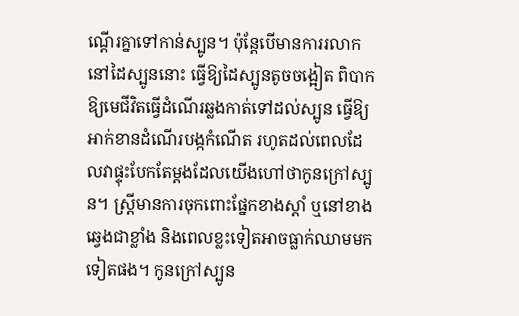ណ្ដើរគ្នាទៅកាន់ស្បូន។ ប៉ុន្ដែបើមានការរលាកនៅដៃស្បូននោះ ធ្វើឱ្យដៃស្បូនតូចចង្អៀត ពិបាកឱ្យមេជីវិតធ្វើដំណើរឆ្លងកាត់ទៅដល់ស្បូន ធ្វើឱ្យអាក់ខានដំណើរបង្កកំណើត រហូតដល់ពេលដែលវាផ្ទុះបែកតែម្ដងដែលយើងហៅថាកូនក្រៅស្បូន។ ស្ដ្រីមានការចុកពោះផ្នែកខាងស្ដាំ ឬនៅខាងឆ្វេងជាខ្លាំង និងពេលខ្លះទៀតអាចធ្លាក់ឈាមមកទៀតផង។ កូនក្រៅស្បូន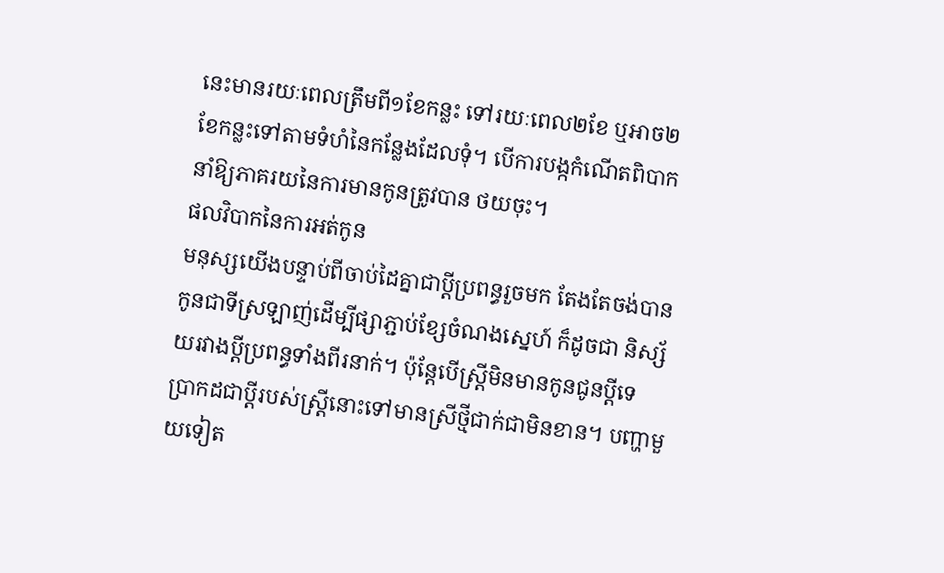នេះមានរយៈពេលត្រឹមពី១ខែកន្លះ ទៅរយៈពេល២ខែ ឬអាច២ខែកន្លះទៅតាមទំហំនៃកន្លែងដែលទុំ។ បើការបង្កកំណើតពិបាក នាំឱ្យភាគរយនៃការមានកូនត្រូវបាន ថយចុះ។
ផលវិបាកនៃការអត់កូន
មនុស្សយើងបន្ទាប់ពីចាប់ដៃគ្នាជាប្ដីប្រពន្ធរួចមក តែងតែចង់បានកូនជាទីស្រឡាញ់ដើម្បីផ្សាភ្ជាប់ខ្សែចំណងស្នេហ៍ ក៏ដូចជា និស្ស័យរវាងប្ដីប្រពន្ធទាំងពីរនាក់។ ប៉ុន្ដែបើស្ដ្រីមិនមានកូនជូនប្ដីទេ ប្រាកដជាប្ដីរបស់ស្ដ្រីនោះទៅមានស្រីថ្មីជាក់ជាមិនខាន។ បញ្ហាមួយទៀត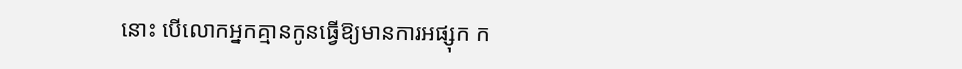នោះ បើលោកអ្នកគ្មានកូនធ្វើឱ្យមានការអផ្សុក ក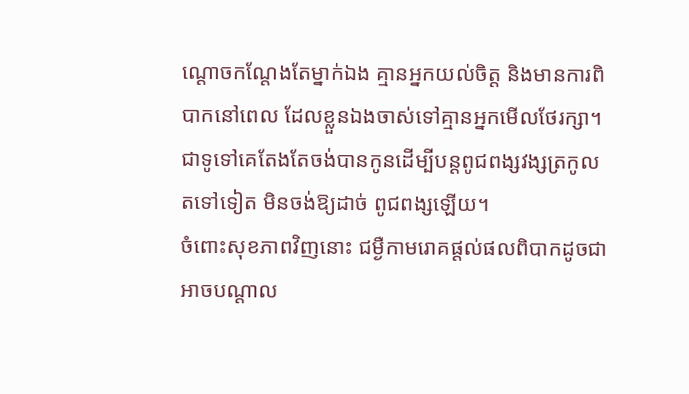ណ្ដោចកណ្ដែងតែម្នាក់ឯង គ្មានអ្នកយល់ចិត្ដ និងមានការពិបាកនៅពេល ដែលខ្លួនឯងចាស់ទៅគ្មានអ្នកមើលថែរក្សា។ ជាទូទៅគេតែងតែចង់បានកូនដើម្បីបន្ដពូជពង្សវង្សត្រកូលតទៅទៀត មិនចង់ឱ្យដាច់ ពូជពង្សឡើយ។
ចំពោះសុខភាពវិញនោះ ជម្ងឺកាមរោគផ្ដល់ផលពិបាកដូចជាអាចបណ្ដាល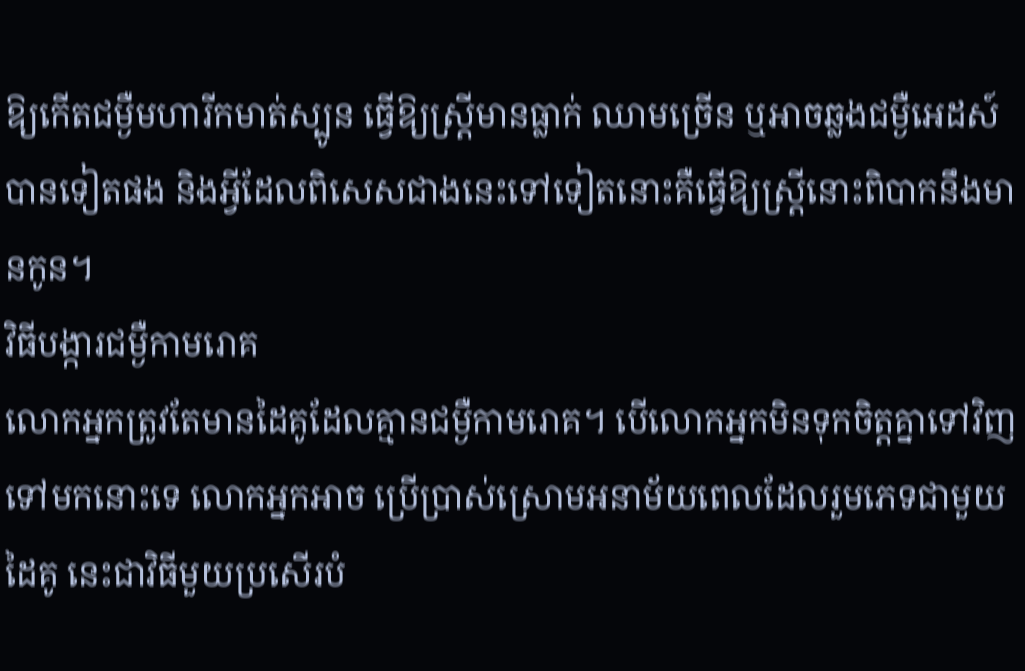ឱ្យកើតជម្ងឺមហារីកមាត់ស្បូន ធ្វើឱ្យស្ដ្រីមានធ្លាក់ ឈាមច្រើន ឬអាចឆ្លងជម្ងឺអេដស៍បានទៀតផង និងអ្វីដែលពិសេសជាងនេះទៅទៀតនោះគឺធ្វើឱ្យស្ដ្រីនោះពិបាកនឹងមានកូន។
វិធីបង្ការជម្ងឺកាមរោគ
លោកអ្នកត្រូវតែមានដៃគូដែលគ្មានជម្ងឺកាមរោគ។ បើលោកអ្នកមិនទុកចិត្ដគ្នាទៅវិញទៅមកនោះទេ លោកអ្នកអាច ប្រើប្រាស់ស្រោមអនាម័យពេលដែលរួមភេទជាមួយដៃគូ នេះជាវិធីមួយប្រសើរបំ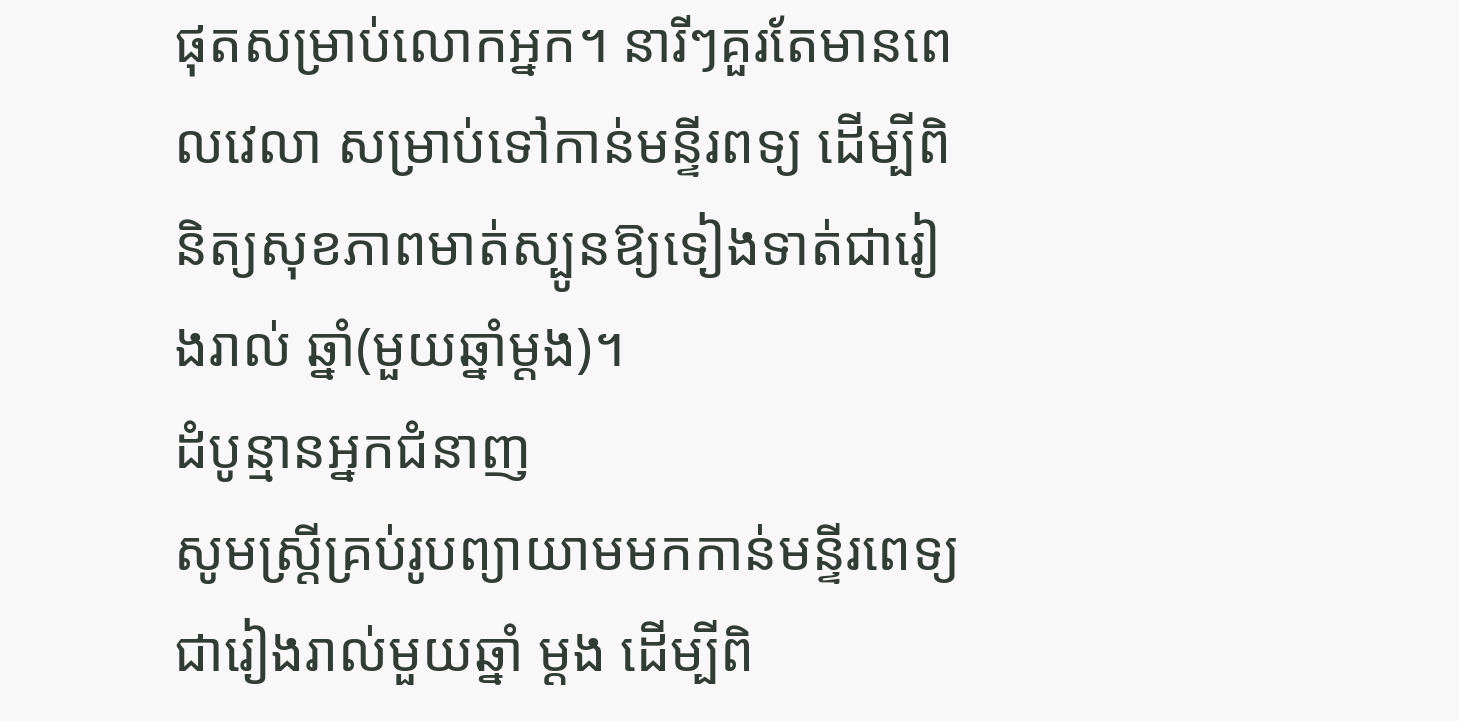ផុតសម្រាប់លោកអ្នក។ នារីៗគួរតែមានពេលវេលា សម្រាប់ទៅកាន់មន្ទីរពទ្យ ដើម្បីពិនិត្យសុខភាពមាត់ស្បូនឱ្យទៀងទាត់ជារៀងរាល់ ឆ្នាំ(មួយឆ្នាំម្ដង)។
ដំបូន្មានអ្នកជំនាញ
សូមស្ដ្រីគ្រប់រូបព្យាយាមមកកាន់មន្ទីរពេទ្យជារៀងរាល់មួយឆ្នាំ ម្ដង ដើម្បីពិ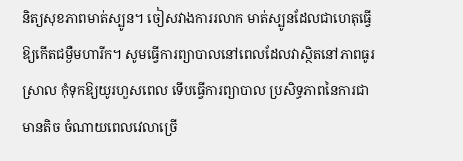និត្យសុខភាពមាត់ស្បូន។ ចៀសវាងការរលាក មាត់ស្បូនដែលជាហេតុធ្វើឱ្យកើតជម្ងឺមហារីក។ សូមធ្វើការព្យាបាលនៅពេលដែលវាស្ថិតនៅភាពធូរស្រាល កុំទុកឱ្យយូរហួសពេល ទើបធ្វើការព្យាបាល ប្រសិទ្ធភាពនៃការជាមានតិច ចំណាយពេលវេលាច្រើ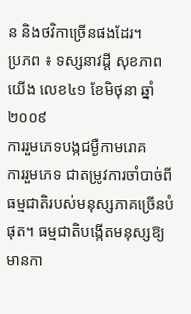ន និងថវិកាច្រើនផងដែរ។
ប្រភព ៖ ទស្សនាវដ្តី សុខភាពយើង លេខ៤១ ខែមិថុនា ឆ្នាំ២០០៩
ការរួមភេទបង្កជម្ងឺកាមរោគ
ការរួមភេទ ជាតម្រូវការចាំបាច់ពីធម្មជាតិរបស់មនុស្សភាគច្រើនបំផុត។ ធម្មជាតិបង្កើតមនុស្សឱ្យមានកា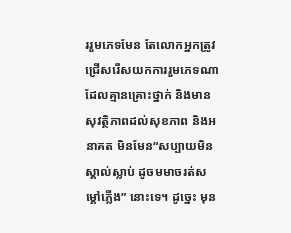ររួមភេទមែន តែលោកអ្នកត្រូវជ្រើសរើសយកការរួមភេទណាដែលគ្មានគ្រោះថ្នាក់ និងមានសុវត្ថិភាពដល់សុខភាព និងអនាគត មិនមែន“សប្បាយមិនស្គាល់ស្លាប់ ដូចមមាចរត់សម្ដៅភ្លើង” នោះទេ។ ដូច្នេះ មុន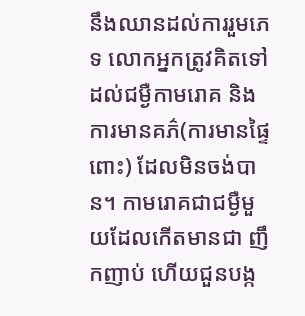នឹងឈានដល់ការរួមភេទ លោកអ្នកត្រូវគិតទៅដល់ជម្ងឺកាមរោគ និងការមានគភ៌(ការមានផ្ទៃពោះ) ដែលមិនចង់បាន។ កាមរោគជាជម្ងឺមួយដែលកើតមានជា ញឹកញាប់ ហើយជួនបង្ក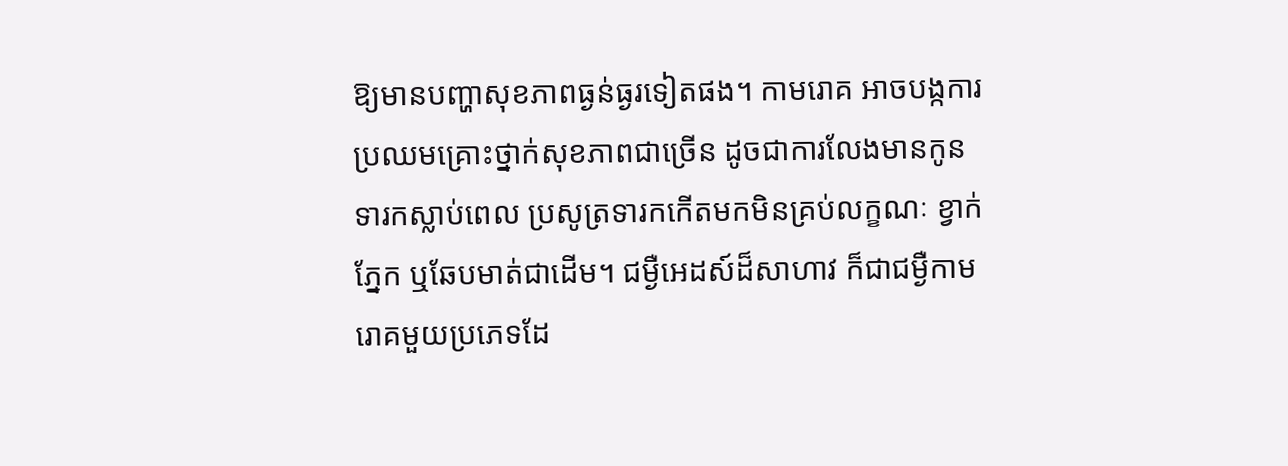ឱ្យមានបញ្ហាសុខភាពធ្ងន់ធ្ងរទៀតផង។ កាមរោគ អាចបង្កការប្រឈមគ្រោះថ្នាក់សុខភាពជាច្រើន ដូចជាការលែងមានកូនទារកស្លាប់ពេល ប្រសូត្រទារកកើតមកមិនគ្រប់លក្ខណៈ ខ្វាក់ភ្នែក ឬឆែបមាត់ជាដើម។ ជម្ងឺអេដស៍ដ៏សាហាវ ក៏ជាជម្ងឺកាមរោគមួយប្រភេទដែ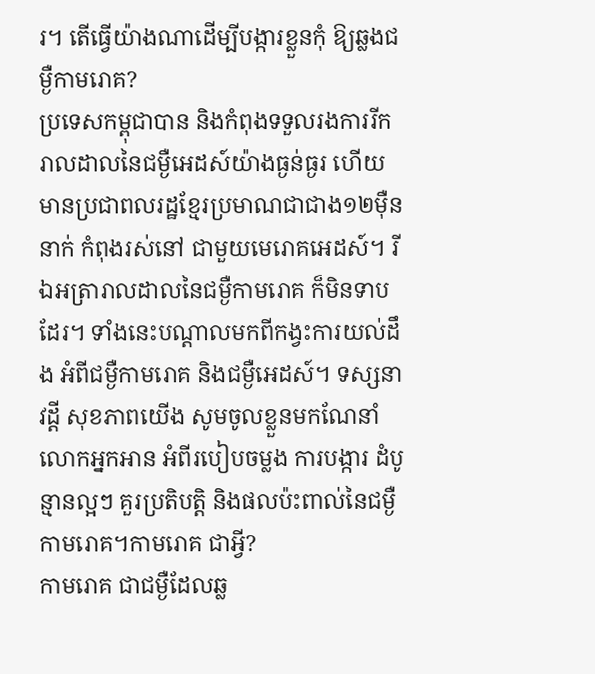រ។ តើធ្វើយ៉ាងណាដើម្បីបង្ការខ្លួនកុំ ឱ្យឆ្លងជម្ងឺកាមរោគ?
ប្រទេសកម្ពុជាបាន និងកំពុងទទួលរងការរីករាលដាលនៃជម្ងឺអេដស៍យ៉ាងធ្ងន់ធ្ងរ ហើយមានប្រជាពលរដ្ឋខ្មែរប្រមាណជាជាង១២ម៉ឺននាក់ កំពុងរស់នៅ ជាមួយមេរោគអេដស៍។ រីឯអត្រារាលដាលនៃជម្ងឺកាមរោគ ក៏មិនទាបដែរ។ ទាំងនេះបណ្ដាលមកពីកង្វះការយល់ដឹង អំពីជម្ងឺកាមរោគ និងជម្ងឺអេដស៍។ ទស្សនាវដ្ដី សុខភាពយើង សូមចូលខ្លួនមកណែនាំលោកអ្នកអាន អំពីរបៀបចម្លង ការបង្ការ ដំបូន្មានល្អៗ គួរប្រតិបត្ដិ និងផលប៉ះពាល់នៃជម្ងឺកាមរោគ។កាមរោគ ជាអ្វី?
កាមរោគ ជាជម្ងឺដែលឆ្ល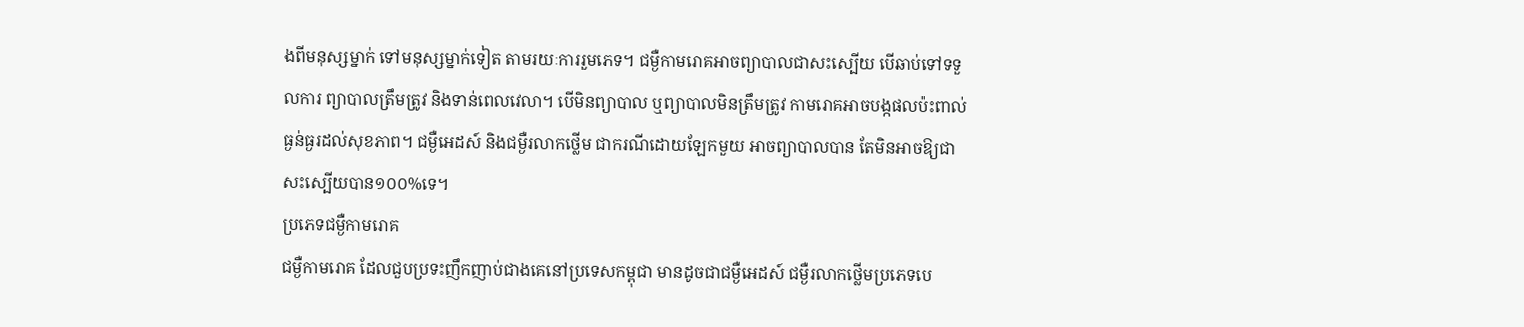ងពីមនុស្សម្នាក់ ទៅមនុស្សម្នាក់ទៀត តាមរយៈការរួមភេទ។ ជម្ងឺកាមរោគអាចព្យាបាលជាសះស្បើយ បើឆាប់ទៅទទួលការ ព្យាបាលត្រឹមត្រូវ និងទាន់ពេលវេលា។ បើមិនព្យាបាល ឬព្យាបាលមិនត្រឹមត្រូវ កាមរោគអាចបង្កផលប៉ះពាល់ធ្ងន់ធ្ងរដល់សុខភាព។ ជម្ងឺអេដស៍ និងជម្ងឺរលាកថ្លើម ជាករណីដោយឡែកមួយ អាចព្យាបាលបាន តែមិនអាចឱ្យជាសះស្បើយបាន១០០%ទេ។
ប្រភេទជម្ងឺកាមរោគ
ជម្ងឺកាមរោគ ដែលជួបប្រទះញឹកញាប់ជាងគេនៅប្រទេសកម្ពុជា មានដូចជាជម្ងឺអេដស៍ ជម្ងឺរលាកថ្លើមប្រភេទបេ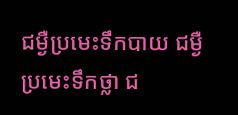ជម្ងឺប្រមេះទឹកបាយ ជម្ងឺប្រមេះទឹកថ្លា ជ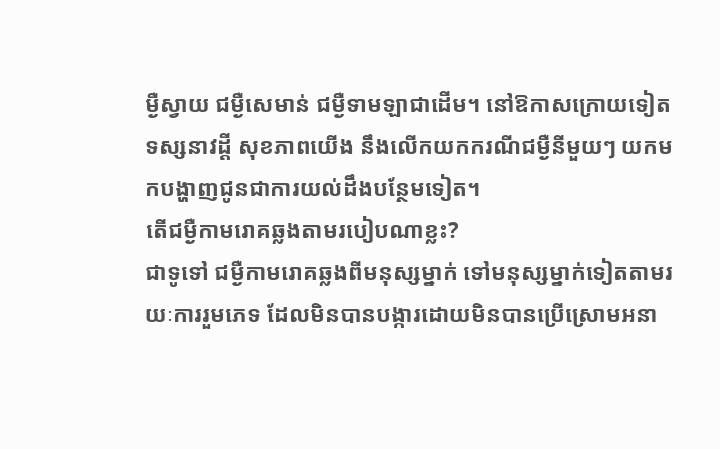ម្ងឺស្វាយ ជម្ងឺសេមាន់ ជម្ងឺទាមឡាជាដើម។ នៅឱកាសក្រោយទៀត ទស្សនាវដ្ដី សុខភាពយើង នឹងលើកយកករណីជម្ងឺនីមួយៗ យកមកបង្ហាញជូនជាការយល់ដឹងបន្ថែមទៀត។
តើជម្ងឺកាមរោគឆ្លងតាមរបៀបណាខ្លះ?
ជាទូទៅ ជម្ងឺកាមរោគឆ្លងពីមនុស្សម្នាក់ ទៅមនុស្សម្នាក់ទៀតតាមរយៈការរួមភេទ ដែលមិនបានបង្ការដោយមិនបានប្រើស្រោមអនា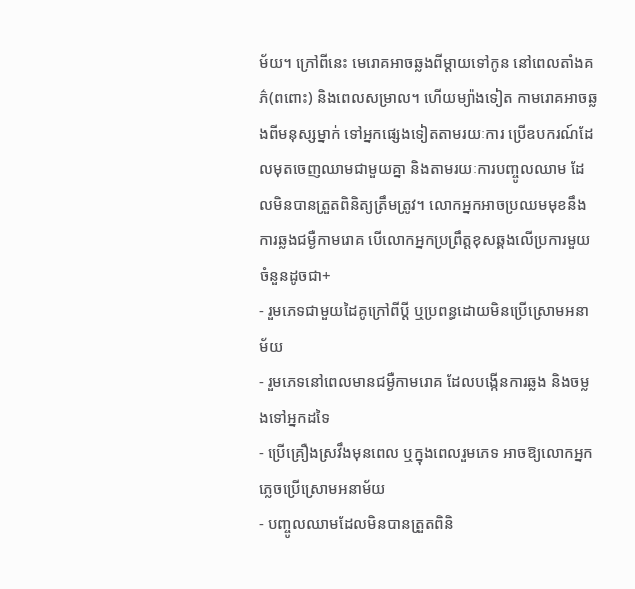ម័យ។ ក្រៅពីនេះ មេរោគអាចឆ្លងពីម្ដាយទៅកូន នៅពេលតាំងគភ៌(ពពោះ) និងពេលសម្រាល។ ហើយម្យ៉ាងទៀត កាមរោគអាចឆ្លងពីមនុស្សម្នាក់ ទៅអ្នកផ្សេងទៀតតាមរយៈការ ប្រើឧបករណ៍ដែលមុតចេញឈាមជាមួយគ្នា និងតាមរយៈការបញ្ចូលឈាម ដែលមិនបានត្រួតពិនិត្យត្រឹមត្រូវ។ លោកអ្នកអាចប្រឈមមុខនឹងការឆ្លងជម្ងឺកាមរោគ បើលោកអ្នកប្រព្រឹត្ដខុសឆ្គងលើប្រការមួយចំនួនដូចជា+
- រួមភេទជាមួយដៃគូក្រៅពីប្ដី ឬប្រពន្ធដោយមិនប្រើស្រោមអនាម័យ
- រួមភេទនៅពេលមានជម្ងឺកាមរោគ ដែលបង្កើនការឆ្លង និងចម្លងទៅអ្នកដទៃ
- ប្រើគ្រឿងស្រវឹងមុនពេល ឬក្នុងពេលរួមភេទ អាចឱ្យលោកអ្នកភ្លេចប្រើស្រោមអនាម័យ
- បញ្ចូលឈាមដែលមិនបានត្រួតពិនិ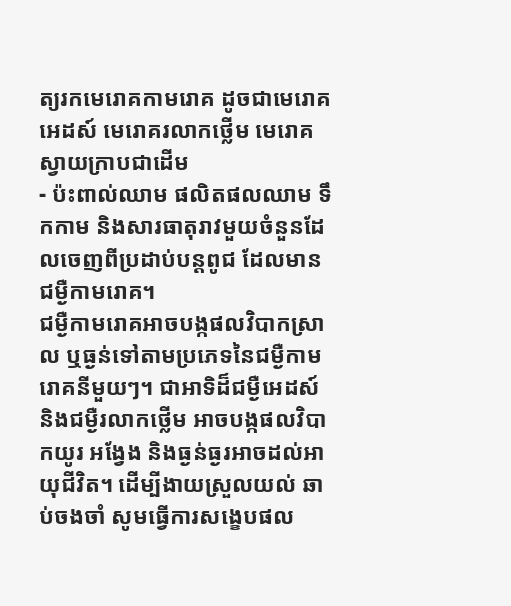ត្យរកមេរោគកាមរោគ ដូចជាមេរោគអេដស៍ មេរោគរលាកថ្លើម មេរោគស្វាយក្រាបជាដើម
- ប៉ះពាល់ឈាម ផលិតផលឈាម ទឹកកាម និងសារធាតុរាវមួយចំនួនដែលចេញពីប្រដាប់បន្ដពូជ ដែលមានជម្ងឺកាមរោគ។
ជម្ងឺកាមរោគអាចបង្កផលវិបាកស្រាល ឬធ្ងន់ទៅតាមប្រភេទនៃជម្ងឺកាមរោគនីមួយៗ។ ជាអាទិដ៏ជម្ងឺអេដស៍ និងជម្ងឺរលាកថ្លើម អាចបង្កផលវិបាកយូរ អង្វែង និងធ្ងន់ធ្ងរអាចដល់អាយុជីវិត។ ដើម្បីងាយស្រួលយល់ ឆាប់ចងចាំ សូមធ្វើការសង្ខេបផល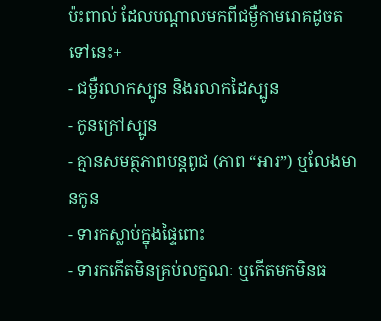ប៉ះពាល់ ដែលបណ្ដាលមកពីជម្ងឺកាមរោគដូចតទៅនេះ+
- ជម្ងឺរលាកស្បូន និងរលាកដៃស្បូន
- កូនក្រៅស្បូន
- គ្មានសមត្ថភាពបន្ដពូជ (ភាព “អារ”) ឬលែងមានកូន
- ទារកស្លាប់ក្នុងផ្ទៃពោះ
- ទារកកើតមិនគ្រប់លក្ខណៈ ឬកើតមកមិនធ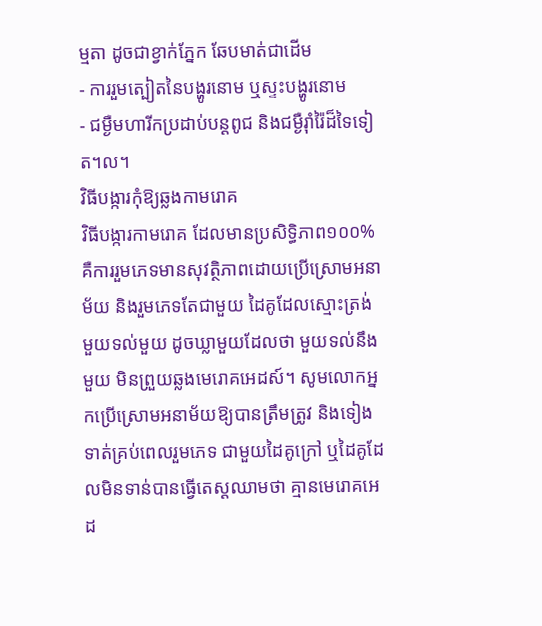ម្មតា ដូចជាខ្វាក់ភ្នែក ឆែបមាត់ជាដើម
- ការរួមត្បៀតនៃបង្ហូរនោម ឬស្ទះបង្ហូរនោម
- ជម្ងឺមហារីកប្រដាប់បន្ដពូជ និងជម្ងឺរ៉ាំរ៉ៃដ៏ទៃទៀត។ល។
វិធីបង្ការកុំឱ្យឆ្លងកាមរោគ
វិធីបង្ការកាមរោគ ដែលមានប្រសិទ្ធិភាព១០០% គឺការរួមភេទមានសុវត្ថិភាពដោយប្រើស្រោមអនាម័យ និងរួមភេទតែជាមួយ ដៃគូដែលស្មោះត្រង់ មួយទល់មួយ ដូចឃ្លាមួយដែលថា មួយទល់នឹងមួយ មិនព្រួយឆ្លងមេរោគអេដស៍។ សូមលោកអ្នកប្រើស្រោមអនាម័យឱ្យបានត្រឹមត្រូវ និងទៀងទាត់គ្រប់ពេលរួមភេទ ជាមួយដៃគូក្រៅ ឬដៃគូដែលមិនទាន់បានធ្វើតេស្ដឈាមថា គ្មានមេរោគអេដ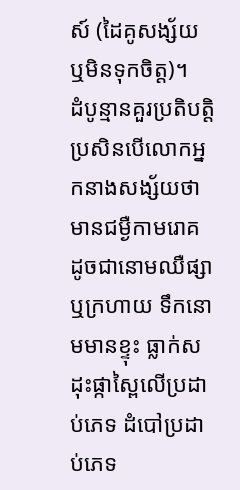ស៍ (ដៃគូសង្ស័យ ឬមិនទុកចិត្ដ)។
ដំបូន្មានគួរប្រតិបត្ដិ
ប្រសិនបើលោកអ្នកនាងសង្ស័យថាមានជម្ងឺកាមរោគ ដូចជានោមឈឺផ្សា ឬក្រហាយ ទឹកនោមមានខ្ទុះ ធ្លាក់ស ដុះផ្កាស្ពៃលើប្រដាប់ភេទ ដំបៅប្រដាប់ភេទ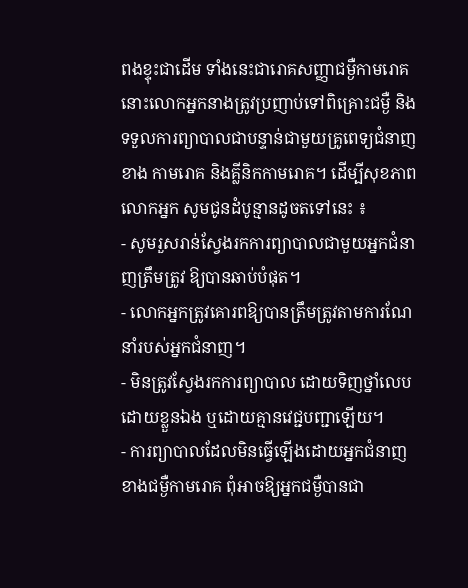ពងខ្ទុះជាដើម ទាំងនេះជារោគសញ្ញាជម្ងឺកាមរោគ នោះលោកអ្នកនាងត្រូវប្រញាប់ទៅពិគ្រោះជម្ងឺ និងទទួលការព្យាបាលជាបន្ទាន់ជាមួយគ្រូពេទ្យជំនាញខាង កាមរោគ និងគ្លីនិកកាមរោគ។ ដើម្បីសុខភាពលោកអ្នក សូមជូនដំបូន្មានដូចតទៅនេះ ៖
- សូមរួសរាន់ស្វែងរកការព្យាបាលជាមួយអ្នកជំនាញត្រឹមត្រូវ ឱ្យបានឆាប់បំផុត។
- លោកអ្នកត្រូវគោរពឱ្យបានត្រឹមត្រូវតាមការណែនាំរបស់អ្នកជំនាញ។
- មិនត្រូវស្វែងរកការព្យាបាល ដោយទិញថ្នាំលេបដោយខ្លួនឯង ឬដោយគ្មានវេជ្ជបញ្ជាឡើយ។
- ការព្យាបាលដែលមិនធ្វើឡើងដោយអ្នកជំនាញខាងជម្ងឺកាមរោគ ពុំអាចឱ្យអ្នកជម្ងឺបានជា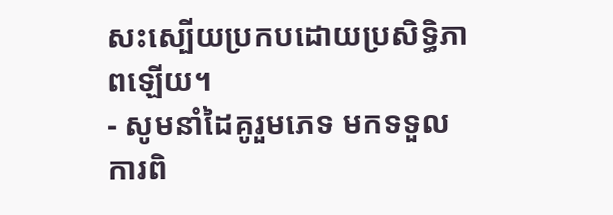សះស្បើយប្រកបដោយប្រសិទ្ធិភាពឡើយ។
- សូមនាំដៃគូរួមភេទ មកទទួលការពិ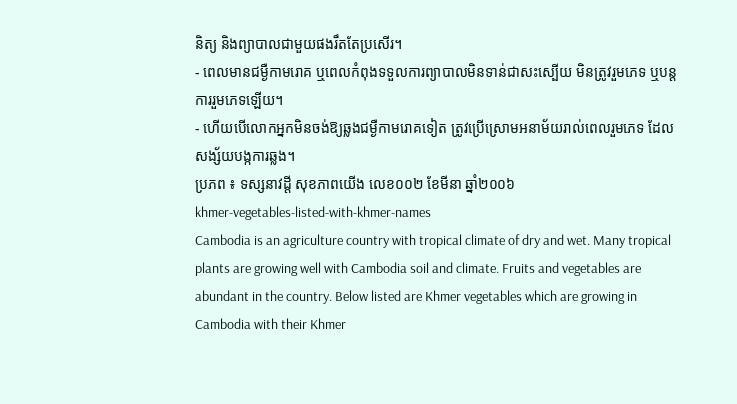និត្យ និងព្យាបាលជាមួយផងរឹតតែប្រសើរ។
- ពេលមានជម្ងឺកាមរោគ ឬពេលកំពុងទទួលការព្យាបាលមិនទាន់ជាសះស្បើយ មិនត្រូវរួមភេទ ឬបន្ដការរួមភេទឡើយ។
- ហើយបើលោកអ្នកមិនចង់ឱ្យឆ្លងជម្ងឺកាមរោគទៀត ត្រូវប្រើស្រោមអនាម័យរាល់ពេលរួមភេទ ដែលសង្ស័យបង្កការឆ្លង។
ប្រភព ៖ ទស្សនាវដ្តី សុខភាពយើង លេខ០០២ ខែមីនា ឆ្នាំ២០០៦
khmer-vegetables-listed-with-khmer-names
Cambodia is an agriculture country with tropical climate of dry and wet. Many tropical plants are growing well with Cambodia soil and climate. Fruits and vegetables are abundant in the country. Below listed are Khmer vegetables which are growing in Cambodia with their Khmer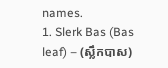names.
1. Slerk Bas (Bas leaf) – (ស្លឹកបាស)